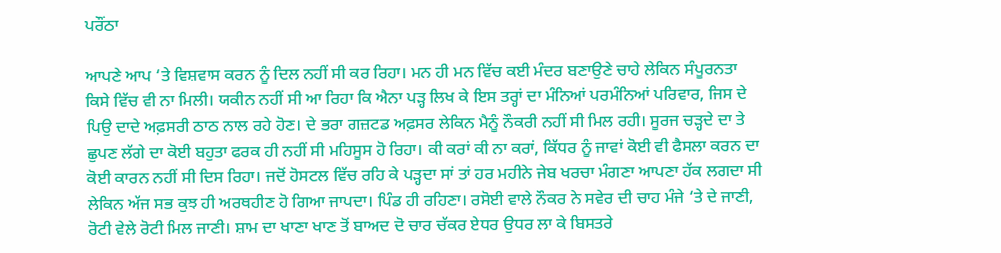ਪਰੌਂਠਾ

ਆਪਣੇ ਆਪ ‘ਤੇ ਵਿਸ਼ਵਾਸ ਕਰਨ ਨੂੰ ਦਿਲ ਨਹੀਂ ਸੀ ਕਰ ਰਿਹਾ। ਮਨ ਹੀ ਮਨ ਵਿੱਚ ਕਈ ਮੰਦਰ ਬਣਾਉਣੇ ਚਾਹੇ ਲੇਕਿਨ ਸੰਪੂਰਨਤਾ ਕਿਸੇ ਵਿੱਚ ਵੀ ਨਾ ਮਿਲੀ। ਯਕੀਨ ਨਹੀਂ ਸੀ ਆ ਰਿਹਾ ਕਿ ਐਨਾ ਪੜ੍ਹ ਲਿਖ ਕੇ ਇਸ ਤਰ੍ਹਾਂ ਦਾ ਮੰਨਿਆਂ ਪਰਮੰਨਿਆਂ ਪਰਿਵਾਰ, ਜਿਸ ਦੇ ਪਿਉ ਦਾਦੇ ਅਫ਼ਸਰੀ ਠਾਠ ਨਾਲ ਰਹੇ ਹੋਣ। ਦੇ ਭਰਾ ਗਜ਼ਟਡ ਅਫ਼ਸਰ ਲੇਕਿਨ ਮੈਨੂੰ ਨੌਕਰੀ ਨਹੀਂ ਸੀ ਮਿਲ ਰਹੀ। ਸੂਰਜ ਚੜ੍ਹਦੇ ਦਾ ਤੇ ਛੁਪਣ ਲੱਗੇ ਦਾ ਕੋਈ ਬਹੁਤਾ ਫਰਕ ਹੀ ਨਹੀਂ ਸੀ ਮਹਿਸੂਸ ਹੋ ਰਿਹਾ। ਕੀ ਕਰਾਂ ਕੀ ਨਾ ਕਰਾਂ, ਕਿੱਧਰ ਨੂੰ ਜਾਵਾਂ ਕੋਈ ਵੀ ਫੈਸਲਾ ਕਰਨ ਦਾ ਕੋਈ ਕਾਰਨ ਨਹੀਂ ਸੀ ਦਿਸ ਰਿਹਾ। ਜਦੋਂ ਹੋਸਟਲ ਵਿੱਚ ਰਹਿ ਕੇ ਪੜ੍ਹਦਾ ਸਾਂ ਤਾਂ ਹਰ ਮਹੀਨੇ ਜੇਬ ਖਰਚਾ ਮੰਗਣਾ ਆਪਣਾ ਹੱਕ ਲਗਦਾ ਸੀ ਲੇਕਿਨ ਅੱਜ ਸਭ ਕੁਝ ਹੀ ਅਰਥਹੀਣ ਹੋ ਗਿਆ ਜਾਪਦਾ। ਪਿੰਡ ਹੀ ਰਹਿਣਾ। ਰਸੋਈ ਵਾਲੇ ਨੌਕਰ ਨੇ ਸਵੇਰ ਦੀ ਚਾਹ ਮੰਜੇ ‘ਤੇ ਦੇ ਜਾਣੀ, ਰੋਟੀ ਵੇਲੇ ਰੋਟੀ ਮਿਲ ਜਾਣੀ। ਸ਼ਾਮ ਦਾ ਖਾਣਾ ਖਾਣ ਤੋਂ ਬਾਅਦ ਦੋ ਚਾਰ ਚੱਕਰ ਏਧਰ ਉਧਰ ਲਾ ਕੇ ਬਿਸਤਰੇ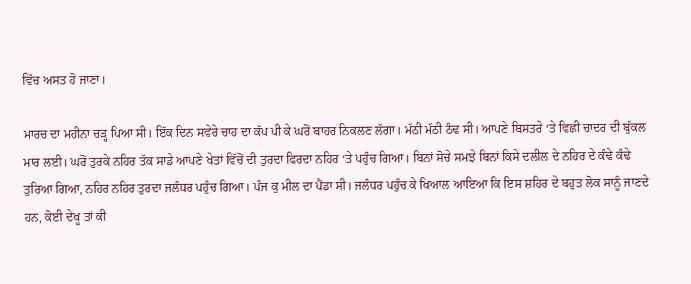ਵਿੱਚ ਅਸਤ ਹੋ ਜਾਣਾ।

ਮਾਰਚ ਦਾ ਮਹੀਨਾ ਚੜ੍ਹ ਪਿਆ ਸੀ। ਇੱਕ ਦਿਨ ਸਵੇਰੇ ਚਾਹ ਦਾ ਕੱਪ ਪੀ ਕੇ ਘਰੋਂ ਬਾਹਰ ਨਿਕਲਣ ਲੱਗਾ। ਮੱਠੀ ਮੱਠੀ ਠੰਢ ਸੀ। ਆਪਣੇ ਬਿਸਤਰੇ ‘ਤੇ ਵਿਛੀ ਚਾਦਰ ਦੀ ਬੁੱਕਲ ਮਾਰ ਲਈ। ਘਰੋਂ ਤੁਰਕੇ ਨਹਿਰ ਤੱਕ ਸਾਡੇ ਆਪਣੇ ਖੇਤਾਂ ਵਿੱਚੋਂ ਦੀ ਤੁਰਦਾ ਫਿਰਦਾ ਨਹਿਰ ‘ਤੇ ਪਹੁੰਚ ਗਿਆ। ਬਿਨਾਂ ਸੋਚੇ ਸਮਝੇ ਬਿਨਾਂ ਕਿਸੇ ਦਲੀਲ ਦੇ ਨਹਿਰ ਦੇ ਕੰਢੇ ਕੰਢੇ ਤੁਰਿਆ ਗਿਆ, ਨਹਿਰ ਨਹਿਰ ਤੁਰਦਾ ਜਲੰਧਰ ਪਹੁੰਚ ਗਿਆ। ਪੰਜ ਕੁ ਮੀਲ ਦਾ ਪੈਂਡਾ ਸੀ। ਜਲੰਧਰ ਪਹੁੰਚ ਕੇ ਖਿਆਲ ਆਇਆ ਕਿ ਇਸ ਸ਼ਹਿਰ ਦੇ ਬਹੁਤ ਲੋਕ ਸਾਨੂੰ ਜਾਣਦੇ ਹਨ, ਕੋਈ ਦੇਖੂ ਤਾਂ ਕੀ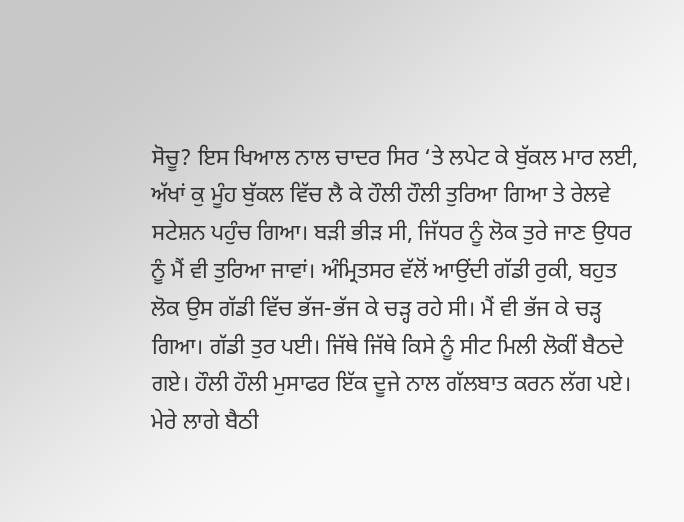ਸੋਚੂ? ਇਸ ਖਿਆਲ ਨਾਲ ਚਾਦਰ ਸਿਰ ‘ਤੇ ਲਪੇਟ ਕੇ ਬੁੱਕਲ ਮਾਰ ਲਈ, ਅੱਖਾਂ ਕੁ ਮੂੰਹ ਬੁੱਕਲ ਵਿੱਚ ਲੈ ਕੇ ਹੌਲੀ ਹੌਲੀ ਤੁਰਿਆ ਗਿਆ ਤੇ ਰੇਲਵੇ ਸਟੇਸ਼ਨ ਪਹੁੰਚ ਗਿਆ। ਬੜੀ ਭੀੜ ਸੀ, ਜਿੱਧਰ ਨੂੰ ਲੋਕ ਤੁਰੇ ਜਾਣ ਉਧਰ ਨੂੰ ਮੈਂ ਵੀ ਤੁਰਿਆ ਜਾਵਾਂ। ਅੰਮ੍ਰਿਤਸਰ ਵੱਲੋਂ ਆਉਂਦੀ ਗੱਡੀ ਰੁਕੀ, ਬਹੁਤ ਲੋਕ ਉਸ ਗੱਡੀ ਵਿੱਚ ਭੱਜ-ਭੱਜ ਕੇ ਚੜ੍ਹ ਰਹੇ ਸੀ। ਮੈਂ ਵੀ ਭੱਜ ਕੇ ਚੜ੍ਹ ਗਿਆ। ਗੱਡੀ ਤੁਰ ਪਈ। ਜਿੱਥੇ ਜਿੱਥੇ ਕਿਸੇ ਨੂੰ ਸੀਟ ਮਿਲੀ ਲੋਕੀਂ ਬੈਠਦੇ ਗਏ। ਹੌਲੀ ਹੌਲੀ ਮੁਸਾਫਰ ਇੱਕ ਦੂਜੇ ਨਾਲ ਗੱਲਬਾਤ ਕਰਨ ਲੱਗ ਪਏ। ਮੇਰੇ ਲਾਗੇ ਬੈਠੀ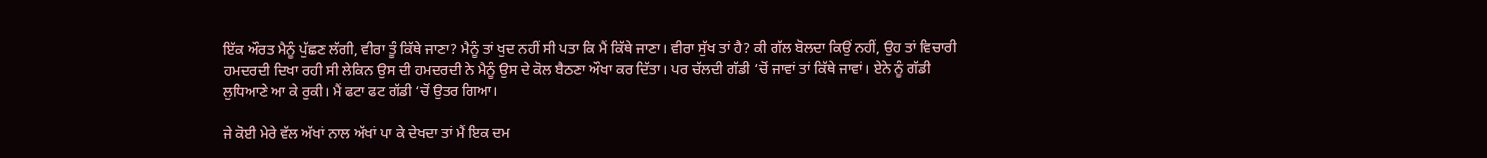ਇੱਕ ਔਰਤ ਮੈਨੂੰ ਪੁੱਛਣ ਲੱਗੀ, ਵੀਰਾ ਤੂੰ ਕਿੱਥੇ ਜਾਣਾ? ਮੈਨੂੰ ਤਾਂ ਖੁਦ ਨਹੀਂ ਸੀ ਪਤਾ ਕਿ ਮੈਂ ਕਿੱਥੇ ਜਾਣਾ। ਵੀਰਾ ਸੁੱਖ ਤਾਂ ਹੈ? ਕੀ ਗੱਲ ਬੋਲਦਾ ਕਿਉਂ ਨਹੀਂ, ਉਹ ਤਾਂ ਵਿਚਾਰੀ ਹਮਦਰਦੀ ਦਿਖਾ ਰਹੀ ਸੀ ਲੇਕਿਨ ਉਸ ਦੀ ਹਮਦਰਦੀ ਨੇ ਮੈਨੂੰ ਉਸ ਦੇ ਕੋਲ ਬੈਠਣਾ ਔਖਾ ਕਰ ਦਿੱਤਾ। ਪਰ ਚੱਲਦੀ ਗੱਡੀ ‘ਚੋਂ ਜਾਵਾਂ ਤਾਂ ਕਿੱਥੇ ਜਾਵਾਂ। ਏਨੇ ਨੂੰ ਗੱਡੀ ਲੁਧਿਆਣੇ ਆ ਕੇ ਰੁਕੀ। ਮੈਂ ਫਟਾ ਫਟ ਗੱਡੀ ‘ਚੋਂ ਉਤਰ ਗਿਆ।

ਜੇ ਕੋਈ ਮੇਰੇ ਵੱਲ ਅੱਖਾਂ ਨਾਲ ਅੱਖਾਂ ਪਾ ਕੇ ਦੇਖਦਾ ਤਾਂ ਮੈਂ ਇਕ ਦਮ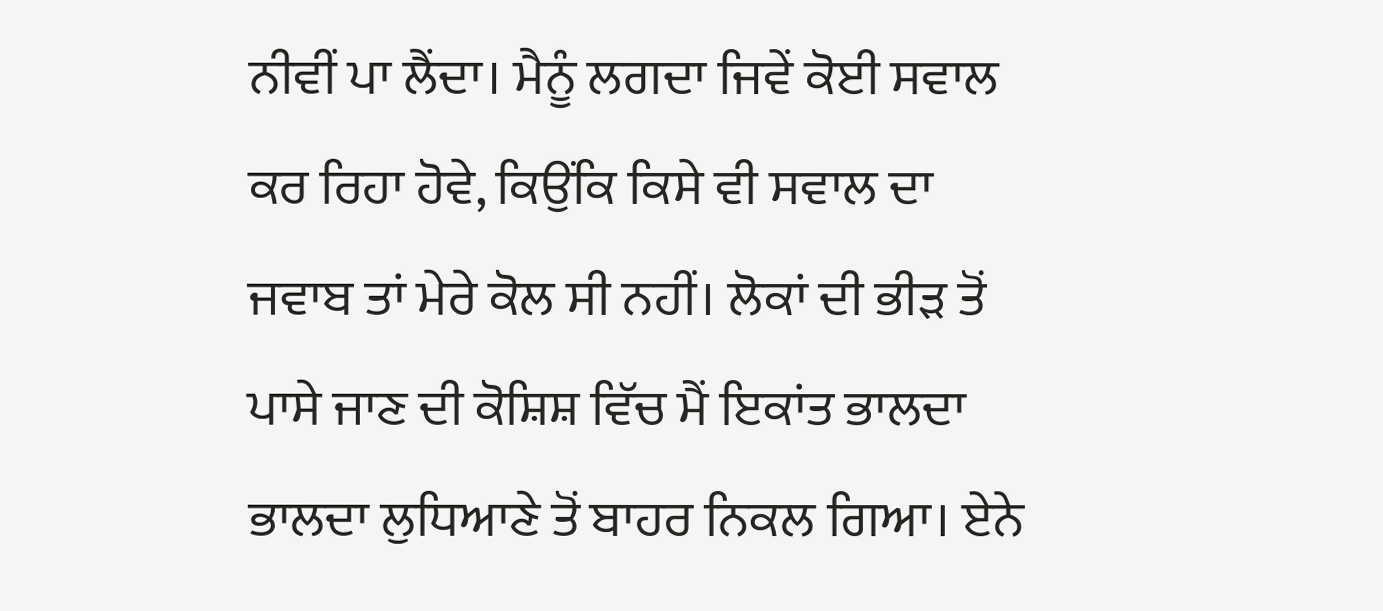ਨੀਵੀਂ ਪਾ ਲੈਂਦਾ। ਮੈਨੂੰ ਲਗਦਾ ਜਿਵੇਂ ਕੋਈ ਸਵਾਲ ਕਰ ਰਿਹਾ ਹੋਵੇ, ਕਿਉਂਕਿ ਕਿਸੇ ਵੀ ਸਵਾਲ ਦਾ ਜਵਾਬ ਤਾਂ ਮੇਰੇ ਕੋਲ ਸੀ ਨਹੀਂ। ਲੋਕਾਂ ਦੀ ਭੀੜ ਤੋਂ ਪਾਸੇ ਜਾਣ ਦੀ ਕੋਸ਼ਿਸ਼ ਵਿੱਚ ਮੈਂ ਇਕਾਂਤ ਭਾਲਦਾ ਭਾਲਦਾ ਲੁਧਿਆਣੇ ਤੋਂ ਬਾਹਰ ਨਿਕਲ ਗਿਆ। ਏਨੇ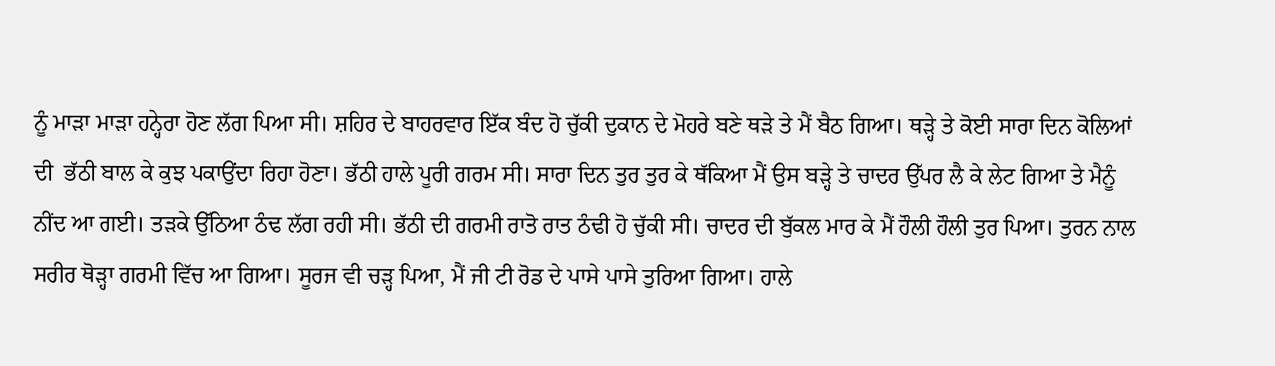ਨੂੰ ਮਾੜਾ ਮਾੜਾ ਹਨ੍ਹੇਰਾ ਹੋਣ ਲੱਗ ਪਿਆ ਸੀ। ਸ਼ਹਿਰ ਦੇ ਬਾਹਰਵਾਰ ਇੱਕ ਬੰਦ ਹੋ ਚੁੱਕੀ ਦੁਕਾਨ ਦੇ ਮੋਹਰੇ ਬਣੇ ਥੜੇ ਤੇ ਮੈਂ ਬੈਠ ਗਿਆ। ਥੜ੍ਹੇ ਤੇ ਕੋਈ ਸਾਰਾ ਦਿਨ ਕੋਲਿਆਂ ਦੀ  ਭੱਠੀ ਬਾਲ ਕੇ ਕੁਝ ਪਕਾਉਂਦਾ ਰਿਹਾ ਹੋਣਾ। ਭੱਠੀ ਹਾਲੇ ਪੂਰੀ ਗਰਮ ਸੀ। ਸਾਰਾ ਦਿਨ ਤੁਰ ਤੁਰ ਕੇ ਥੱਕਿਆ ਮੈਂ ਉਸ ਬੜ੍ਹੇ ਤੇ ਚਾਦਰ ਉੱਪਰ ਲੈ ਕੇ ਲੇਟ ਗਿਆ ਤੇ ਮੈਨੂੰ ਨੀਂਦ ਆ ਗਈ। ਤੜਕੇ ਉੱਠਿਆ ਠੰਢ ਲੱਗ ਰਹੀ ਸੀ। ਭੱਠੀ ਦੀ ਗਰਮੀ ਰਾਤੋ ਰਾਤ ਠੰਢੀ ਹੋ ਚੁੱਕੀ ਸੀ। ਚਾਦਰ ਦੀ ਬੁੱਕਲ ਮਾਰ ਕੇ ਮੈਂ ਹੌਲੀ ਹੌਲੀ ਤੁਰ ਪਿਆ। ਤੁਰਨ ਨਾਲ ਸਰੀਰ ਥੋੜ੍ਹਾ ਗਰਮੀ ਵਿੱਚ ਆ ਗਿਆ। ਸੂਰਜ ਵੀ ਚੜ੍ਹ ਪਿਆ, ਮੈਂ ਜੀ ਟੀ ਰੋਡ ਦੇ ਪਾਸੇ ਪਾਸੇ ਤੁਰਿਆ ਗਿਆ। ਹਾਲੇ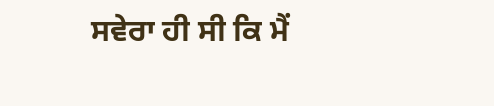ਸਵੇਰਾ ਹੀ ਸੀ ਕਿ ਮੈਂ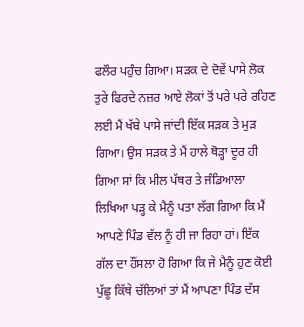ਫਲੌਰ ਪਹੁੰਚ ਗਿਆ। ਸੜਕ ਦੇ ਦੋਵੇਂ ਪਾਸੇ ਲੋਕ ਤੁਰੇ ਫਿਰਦੇ ਨਜ਼ਰ ਆਏ ਲੋਕਾਂ ਤੋਂ ਪਰੇ ਪਰੇ ਰਹਿਣ ਲਈ ਮੈਂ ਖੱਬੇ ਪਾਸੇ ਜਾਂਦੀ ਇੱਕ ਸੜਕ ਤੇ ਮੁੜ ਗਿਆ। ਉਸ ਸੜਕ ਤੇ ਮੈਂ ਹਾਲੇ ਥੋੜ੍ਹਾ ਦੂਰ ਹੀ ਗਿਆ ਸਾਂ ਕਿ ਮੀਲ ਪੱਥਰ ਤੇ ਜੰਡਿਆਲਾ ਲਿਖਿਆ ਪੜ੍ਹ ਕੇ ਮੈਨੂੰ ਪਤਾ ਲੱਗ ਗਿਆ ਕਿ ਮੈਂ ਆਪਣੇ ਪਿੰਡ ਵੱਲ ਨੂੰ ਹੀ ਜਾ ਰਿਹਾ ਹਾਂ। ਇੱਕ ਗੱਲ ਦਾ ਹੌਂਸਲਾ ਹੋ ਗਿਆ ਕਿ ਜੇ ਮੈਨੂੰ ਹੁਣ ਕੋਈ ਪੁੱਛੂ ਕਿੱਥੇ ਚੱਲਿਆਂ ਤਾਂ ਮੈਂ ਆਪਣਾ ਪਿੰਡ ਦੱਸ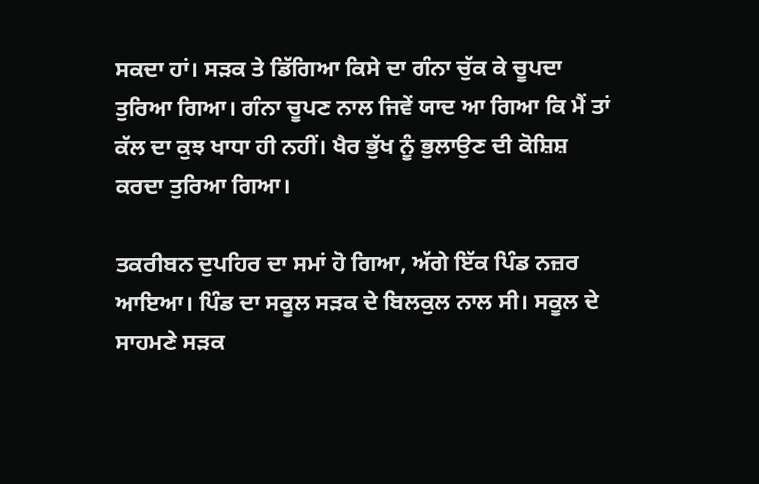ਸਕਦਾ ਹਾਂ। ਸੜਕ ਤੇ ਡਿੱਗਿਆ ਕਿਸੇ ਦਾ ਗੰਨਾ ਚੁੱਕ ਕੇ ਚੂਪਦਾ ਤੁਰਿਆ ਗਿਆ। ਗੰਨਾ ਚੂਪਣ ਨਾਲ ਜਿਵੇਂ ਯਾਦ ਆ ਗਿਆ ਕਿ ਮੈਂ ਤਾਂ ਕੱਲ ਦਾ ਕੁਝ ਖਾਧਾ ਹੀ ਨਹੀਂ। ਖੈਰ ਭੁੱਖ ਨੂੰ ਭੁਲਾਉਣ ਦੀ ਕੋਸ਼ਿਸ਼ ਕਰਦਾ ਤੁਰਿਆ ਗਿਆ।

ਤਕਰੀਬਨ ਦੁਪਹਿਰ ਦਾ ਸਮਾਂ ਹੋ ਗਿਆ, ਅੱਗੇ ਇੱਕ ਪਿੰਡ ਨਜ਼ਰ ਆਇਆ। ਪਿੰਡ ਦਾ ਸਕੂਲ ਸੜਕ ਦੇ ਬਿਲਕੁਲ ਨਾਲ ਸੀ। ਸਕੂਲ ਦੇ ਸਾਹਮਣੇ ਸੜਕ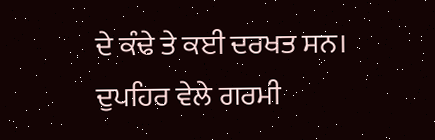ਦੇ ਕੰਢੇ ਤੇ ਕਈ ਦਰਖਤ ਸਨ। ਦੁਪਹਿਰ ਵੇਲੇ ਗਰਮੀ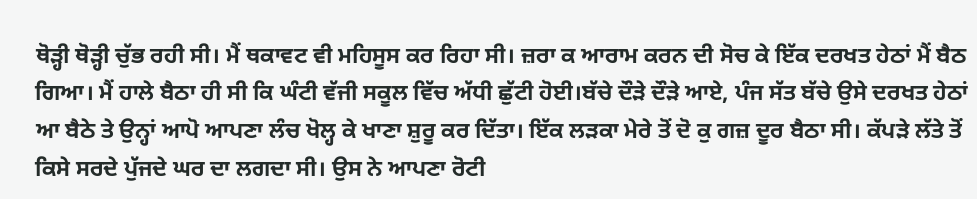ਥੋੜ੍ਹੀ ਥੋੜ੍ਹੀ ਚੁੱਭ ਰਹੀ ਸੀ। ਮੈਂ ਥਕਾਵਟ ਵੀ ਮਹਿਸੂਸ ਕਰ ਰਿਹਾ ਸੀ। ਜ਼ਰਾ ਕ ਆਰਾਮ ਕਰਨ ਦੀ ਸੋਚ ਕੇ ਇੱਕ ਦਰਖਤ ਹੇਠਾਂ ਮੈਂ ਬੈਠ ਗਿਆ। ਮੈਂ ਹਾਲੇ ਬੈਠਾ ਹੀ ਸੀ ਕਿ ਘੰਟੀ ਵੱਜੀ ਸਕੂਲ ਵਿੱਚ ਅੱਧੀ ਛੁੱਟੀ ਹੋਈ।ਬੱਚੇ ਦੌੜੇ ਦੌੜੇ ਆਏ, ਪੰਜ ਸੱਤ ਬੱਚੇ ਉਸੇ ਦਰਖਤ ਹੇਠਾਂ ਆ ਬੈਠੇ ਤੇ ਉਨ੍ਹਾਂ ਆਪੋ ਆਪਣਾ ਲੰਚ ਖੋਲ੍ਹ ਕੇ ਖਾਣਾ ਸ਼ੁਰੂ ਕਰ ਦਿੱਤਾ। ਇੱਕ ਲੜਕਾ ਮੇਰੇ ਤੋਂ ਦੋ ਕੁ ਗਜ਼ ਦੂਰ ਬੈਠਾ ਸੀ। ਕੱਪੜੇ ਲੱਤੇ ਤੋਂ ਕਿਸੇ ਸਰਦੇ ਪੁੱਜਦੇ ਘਰ ਦਾ ਲਗਦਾ ਸੀ। ਉਸ ਨੇ ਆਪਣਾ ਰੋਟੀ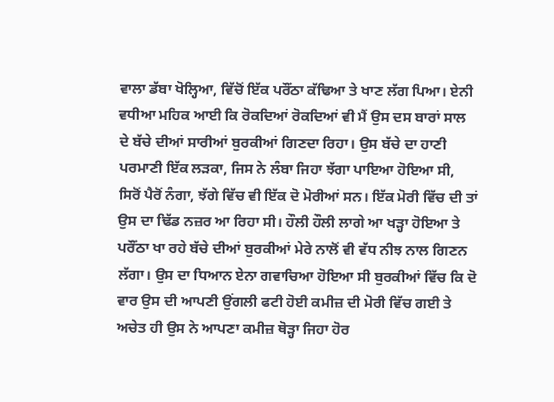ਵਾਲਾ ਡੱਬਾ ਖੋਲ੍ਹਿਆ, ਵਿੱਚੋਂ ਇੱਕ ਪਰੌਂਠਾ ਕੱਢਿਆ ਤੇ ਖਾਣ ਲੱਗ ਪਿਆ। ਏਨੀ ਵਧੀਆ ਮਹਿਕ ਆਈ ਕਿ ਰੋਕਦਿਆਂ ਰੋਕਦਿਆਂ ਵੀ ਮੈਂ ਉਸ ਦਸ ਬਾਰਾਂ ਸਾਲ ਦੇ ਬੱਚੇ ਦੀਆਂ ਸਾਰੀਆਂ ਬੁਰਕੀਆਂ ਗਿਣਦਾ ਰਿਹਾ। ਉਸ ਬੱਚੇ ਦਾ ਹਾਣੀ ਪਰਮਾਣੀ ਇੱਕ ਲੜਕਾ, ਜਿਸ ਨੇ ਲੰਬਾ ਜਿਹਾ ਝੱਗਾ ਪਾਇਆ ਹੋਇਆ ਸੀ, ਸਿਰੋਂ ਪੈਰੋਂ ਨੰਗਾ, ਝੱਗੇ ਵਿੱਚ ਵੀ ਇੱਕ ਦੋ ਮੋਰੀਆਂ ਸਨ। ਇੱਕ ਮੋਰੀ ਵਿੱਚ ਦੀ ਤਾਂ ਉਸ ਦਾ ਢਿੱਡ ਨਜ਼ਰ ਆ ਰਿਹਾ ਸੀ। ਹੌਲੀ ਹੌਲੀ ਲਾਗੇ ਆ ਖੜ੍ਹਾ ਹੋਇਆ ਤੇ ਪਰੌਂਠਾ ਖਾ ਰਹੇ ਬੱਚੇ ਦੀਆਂ ਬੁਰਕੀਆਂ ਮੇਰੇ ਨਾਲੋਂ ਵੀ ਵੱਧ ਨੀਝ ਨਾਲ ਗਿਣਨ ਲੱਗਾ। ਉਸ ਦਾ ਧਿਆਨ ਏਨਾ ਗਵਾਚਿਆ ਹੋਇਆ ਸੀ ਬੁਰਕੀਆਂ ਵਿੱਚ ਕਿ ਦੋ ਵਾਰ ਉਸ ਦੀ ਆਪਣੀ ਉਂਗਲੀ ਫਟੀ ਹੋਈ ਕਮੀਜ਼ ਦੀ ਮੋਰੀ ਵਿੱਚ ਗਈ ਤੇ ਅਚੇਤ ਹੀ ਉਸ ਨੇ ਆਪਣਾ ਕਮੀਜ਼ ਥੋੜ੍ਹਾ ਜਿਹਾ ਹੋਰ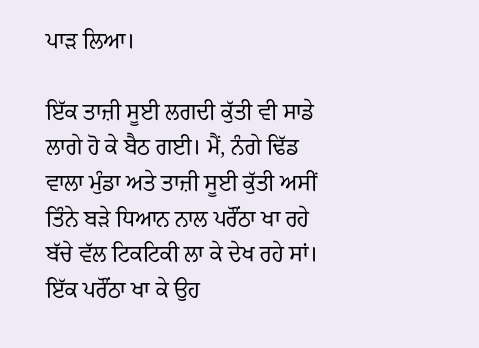ਪਾੜ ਲਿਆ।

ਇੱਕ ਤਾਜ਼ੀ ਸੂਈ ਲਗਦੀ ਕੁੱਤੀ ਵੀ ਸਾਡੇ ਲਾਗੇ ਹੋ ਕੇ ਬੈਠ ਗਈ। ਮੈਂ, ਨੰਗੇ ਢਿੱਡ ਵਾਲਾ ਮੁੰਡਾ ਅਤੇ ਤਾਜ਼ੀ ਸੂਈ ਕੁੱਤੀ ਅਸੀਂ ਤਿੰਨੇ ਬੜੇ ਧਿਆਨ ਨਾਲ ਪਰੌਂਠਾ ਖਾ ਰਹੇ ਬੱਚੇ ਵੱਲ ਟਿਕਟਿਕੀ ਲਾ ਕੇ ਦੇਖ ਰਹੇ ਸਾਂ। ਇੱਕ ਪਰੌਂਠਾ ਖਾ ਕੇ ਉਹ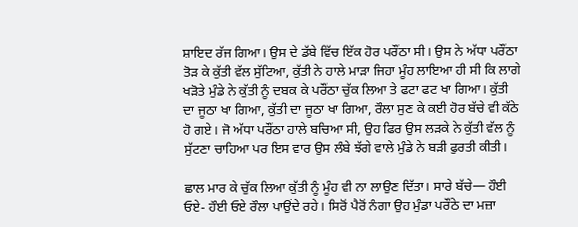ਸ਼ਾਇਦ ਰੱਜ ਗਿਆ। ਉਸ ਦੇ ਡੱਬੇ ਵਿੱਚ ਇੱਕ ਹੋਰ ਪਰੌਂਠਾ ਸੀ। ਉਸ ਨੇ ਅੱਧਾ ਪਰੌਂਠਾ ਤੋੜ ਕੇ ਕੁੱਤੀ ਵੱਲ ਸੁੱਟਿਆ, ਕੁੱਤੀ ਨੇ ਹਾਲੇ ਮਾੜਾ ਜਿਹਾ ਮੂੰਹ ਲਾਇਆ ਹੀ ਸੀ ਕਿ ਲਾਗੇ ਖੜੋਤੇ ਮੁੰਡੇ ਨੇ ਕੁੱਤੀ ਨੂੰ ਦਬਕ ਕੇ ਪਰੌਂਠਾ ਚੁੱਕ ਲਿਆ ਤੇ ਫਟਾ ਫਟ ਖਾ ਗਿਆ। ਕੁੱਤੀ ਦਾ ਜੂਠਾ ਖਾ ਗਿਆ, ਕੁੱਤੀ ਦਾ ਜੂਠਾ ਖਾ ਗਿਆ, ਰੌਲਾ ਸੁਣ ਕੇ ਕਈ ਹੋਰ ਬੱਚੇ ਵੀ ਕੱਠੇ ਹੋ ਗਏ। ਜੋ ਅੱਧਾ ਪਰੌਂਠਾ ਹਾਲੇ ਬਚਿਆ ਸੀ, ਉਹ ਫਿਰ ਉਸ ਲੜਕੇ ਨੇ ਕੁੱਤੀ ਵੱਲ ਨੂੰ ਸੁੱਟਣਾ ਚਾਹਿਆ ਪਰ ਇਸ ਵਾਰ ਉਸ ਲੰਬੇ ਝੱਗੇ ਵਾਲੇ ਮੁੰਡੇ ਨੇ ਬੜੀ ਫੁਰਤੀ ਕੀਤੀ।

ਛਾਲ ਮਾਰ ਕੇ ਚੁੱਕ ਲਿਆ ਕੁੱਤੀ ਨੂੰ ਮੂੰਹ ਵੀ ਨਾ ਲਾਉਣ ਦਿੱਤਾ। ਸਾਰੇ ਬੱਚੇ— ਹੌਈ ਓਏ- ਹੌਈ ਓਏ ਰੌਲਾ ਪਾਉਂਦੇ ਰਹੇ। ਸਿਰੋਂ ਪੈਰੋਂ ਨੰਗਾ ਉਹ ਮੁੰਡਾ ਪਰੌਂਠੇ ਦਾ ਮਜ਼ਾ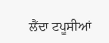ਲੈਂਦਾ ਟਪੂਸੀਆਂ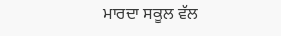ਮਾਰਦਾ ਸਕੂਲ ਵੱਲ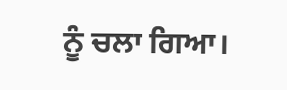ਨੂੰ ਚਲਾ ਗਿਆ।